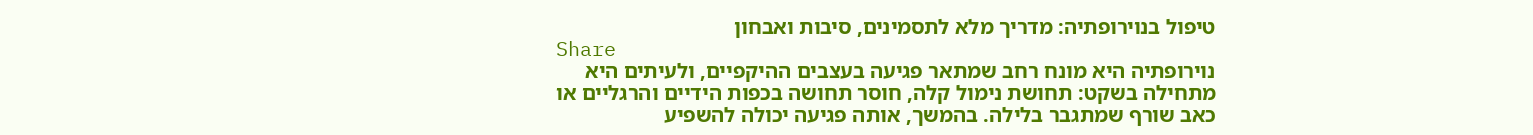טיפול בנוירופתיה: מדריך מלא לתסמינים, סיבות ואבחון
Share
נוירופתיה היא מונח רחב שמתאר פגיעה בעצבים ההיקפיים, ולעיתים היא מתחילה בשקט: תחושת נימול קלה, חוסר תחושה בכפות הידיים והרגליים או כאב שורף שמתגבר בלילה. בהמשך, אותה פגיעה יכולה להשפיע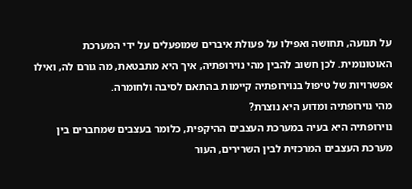על תנועה, תחושה ואפילו על פעולת איברים שמופעלים על ידי המערכת האוטונומית. לכן חשוב להבין מהי נוירופתיה, איך היא מתבטאת, מה גורם לה, ואילו אפשרויות של טיפול בנוירופתיה קיימות בהתאם לסיבה ולחומרה.
מהי נוירופתיה ומדוע היא נוצרת?
נוירופתיה היא בעיה במערכת העצבים ההיקפית, כלומר בעצבים שמחברים בין מערכת העצבים המרכזית לבין השרירים, העור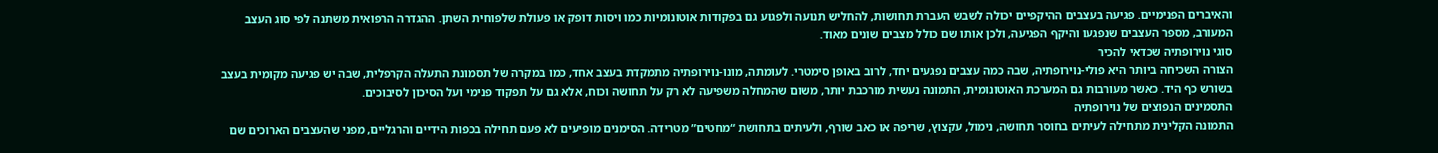והאיברים הפנימיים. פגיעה בעצבים ההיקפיים יכולה לשבש העברת תחושות, להחליש תנועה ולפגוע גם בפקודות אוטונומיות כמו ויסות דופק או פעולת שלפוחית השתן. ההגדרה הרפואית משתנה לפי סוג העצב המעורב, מספר העצבים שנפגעו והיקף הפגיעה, ולכן אותו שם כולל מצבים שונים מאוד.
סוגי נוירופתיה שכדאי להכיר
הצורה השכיחה ביותר היא פולי-נוירופתיה, שבה כמה עצבים נפגעים יחד, לרוב באופן סימטרי. לעומתה, מונו-נוירופתיה מתמקדת בעצב אחד, כמו במקרה של תסמונת התעלה הקרפלית, שבה יש פגיעה מקומית בעצב בשורש כף היד. כאשר מעורבות גם המערכת האוטונומית, התמונה נעשית מורכבת יותר, משום שהמחלה משפיעה לא רק על תחושה וכוח, אלא גם על תפקוד פנימי ועל הסיכון לסיבוכים.
התסמינים הנפוצים של נוירופתיה
התמונה הקלינית מתחילה לעיתים בחוסר תחושה, נימול, עקצוץ, שריפה או כאב שורף, ולעיתים בתחושת “מחטים” מטרידה. הסימנים מופיעים לא פעם תחילה בכפות הידיים והרגליים, מפני שהעצבים הארוכים שם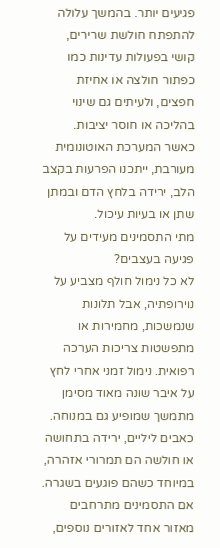פגיעים יותר. בהמשך עלולה להתפתח חולשת שרירים, קושי בפעולות עדינות כמו כפתור חולצה או אחיזת חפצים, ולעיתים גם שינוי בהליכה או חוסר יציבות. כאשר המערכת האוטונומית מעורבת, ייתכנו הפרעות בקצב הלב, ירידה בלחץ הדם ובמתן שתן או בעיות עיכול.
מתי התסמינים מעידים על פגיעה בעצבים?
לא כל נימול חולף מצביע על נוירופתיה, אבל תלונות שנמשכות, מחמירות או מתפשטות צריכות הערכה רפואית. נימול זמני אחרי לחץ על איבר שונה מאוד מסימן מתמשך שמופיע גם במנוחה. כאבים ליליים, ירידה בתחושה או חולשה הם תמרורי אזהרה, במיוחד כשהם פוגעים בשגרה. אם התסמינים מתרחבים מאזור אחד לאזורים נוספים,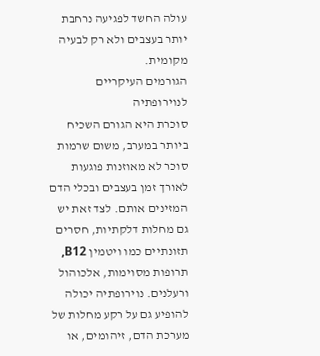עולה החשד לפגיעה נרחבת יותר בעצבים ולא רק לבעיה מקומית.
הגורמים העיקריים לנוירופתיה
סוכרת היא הגורם השכיח ביותר במערב, משום שרמות סוכר לא מאוזנות פוגעות לאורך זמן בעצבים ובכלי הדם המזינים אותם. לצד זאת יש גם מחלות דלקתיות, חסרים תזונתיים כמו ויטמין B12, תרופות מסוימות, אלכוהול ורעלנים. נוירופתיה יכולה להופיע גם על רקע מחלות של מערכת הדם, זיהומים, או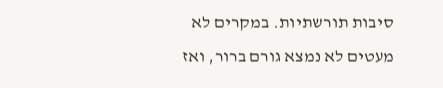סיבות תורשתיות. במקרים לא מעטים לא נמצא גורם ברור, ואז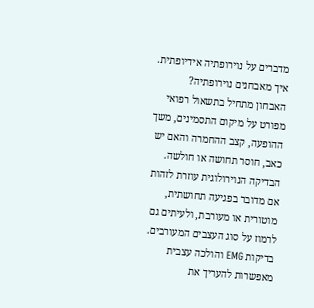מדברים על נוירופתיה אידיופתית.
איך מאבחנים נוירופתיה?
האבחון מתחיל בתשאול רפואי מפורט על מיקום התסמינים, משך ההופעה, קצב ההחמרה והאם יש כאב, חוסר תחושה או חולשה. הבדיקה הנוירולוגית עוזרת לזהות אם מדובר בפגיעה תחושתית, מוטורית או מעורבת, ולעיתים גם לרמוז על סוג העצבים המעורבים. בדיקות EMG והולכה עצבית מאפשרות להעריך את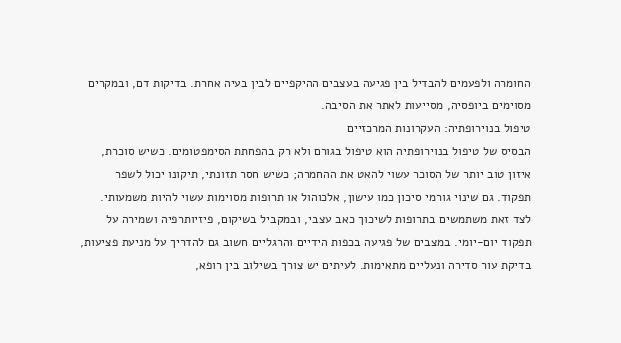החומרה ולפעמים להבדיל בין פגיעה בעצבים ההיקפיים לבין בעיה אחרת. בדיקות דם, ובמקרים מסוימים ביופסיה, מסייעות לאתר את הסיבה.
טיפול בנוירופתיה: העקרונות המרכזיים
הבסיס של טיפול בנוירופתיה הוא טיפול בגורם ולא רק בהפחתת הסימפטומים. כשיש סוכרת, איזון טוב יותר של הסוכר עשוי להאט את ההחמרה; כשיש חסר תזונתי, תיקונו יכול לשפר תפקוד. גם שינוי גורמי סיכון כמו עישון, אלכוהול או תרופות מסוימות עשוי להיות משמעותי. לצד זאת משתמשים בתרופות לשיכוך כאב עצבי, ובמקביל בשיקום, פיזיותרפיה ושמירה על תפקוד יום-יומי. במצבים של פגיעה בכפות הידיים והרגליים חשוב גם להדריך על מניעת פציעות, בדיקת עור סדירה ונעליים מתאימות. לעיתים יש צורך בשילוב בין רופא,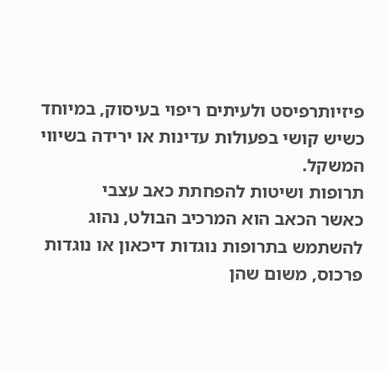פיזיותרפיסט ולעיתים ריפוי בעיסוק, במיוחד כשיש קושי בפעולות עדינות או ירידה בשיווי המשקל.
תרופות ושיטות להפחתת כאב עצבי
כאשר הכאב הוא המרכיב הבולט, נהוג להשתמש בתרופות נוגדות דיכאון או נוגדות פרכוס, משום שהן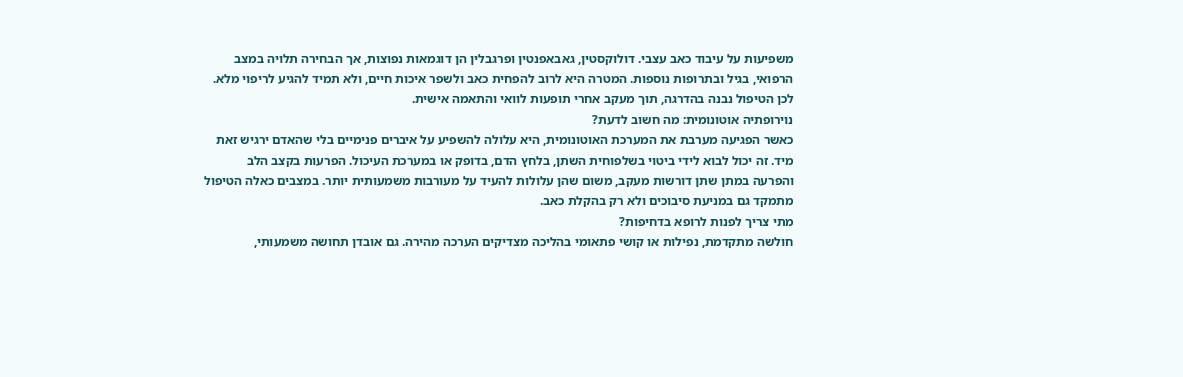משפיעות על עיבוד כאב עצבי. דולוקסטין, גאבאפנטין ופרגבלין הן דוגמאות נפוצות, אך הבחירה תלויה במצב הרפואי, בגיל ובתרופות נוספות. המטרה היא לרוב להפחית כאב ולשפר איכות חיים, ולא תמיד להגיע לריפוי מלא. לכן הטיפול נבנה בהדרגה, תוך מעקב אחרי תופעות לוואי והתאמה אישית.
נוירופתיה אוטונומית: מה חשוב לדעת?
כאשר הפגיעה מערבת את המערכת האוטונומית, היא עלולה להשפיע על איברים פנימיים בלי שהאדם ירגיש זאת מיד. זה יכול לבוא לידי ביטוי בשלפוחית השתן, בלחץ הדם, בדופק או במערכת העיכול. הפרעות בקצב הלב והפרעה במתן שתן דורשות מעקב, משום שהן עלולות להעיד על מעורבות משמעותית יותר. במצבים כאלה הטיפול מתמקד גם במניעת סיבוכים ולא רק בהקלת כאב.
מתי צריך לפנות לרופא בדחיפות?
חולשה מתקדמת, נפילות או קושי פתאומי בהליכה מצדיקים הערכה מהירה. גם אובדן תחושה משמעותי,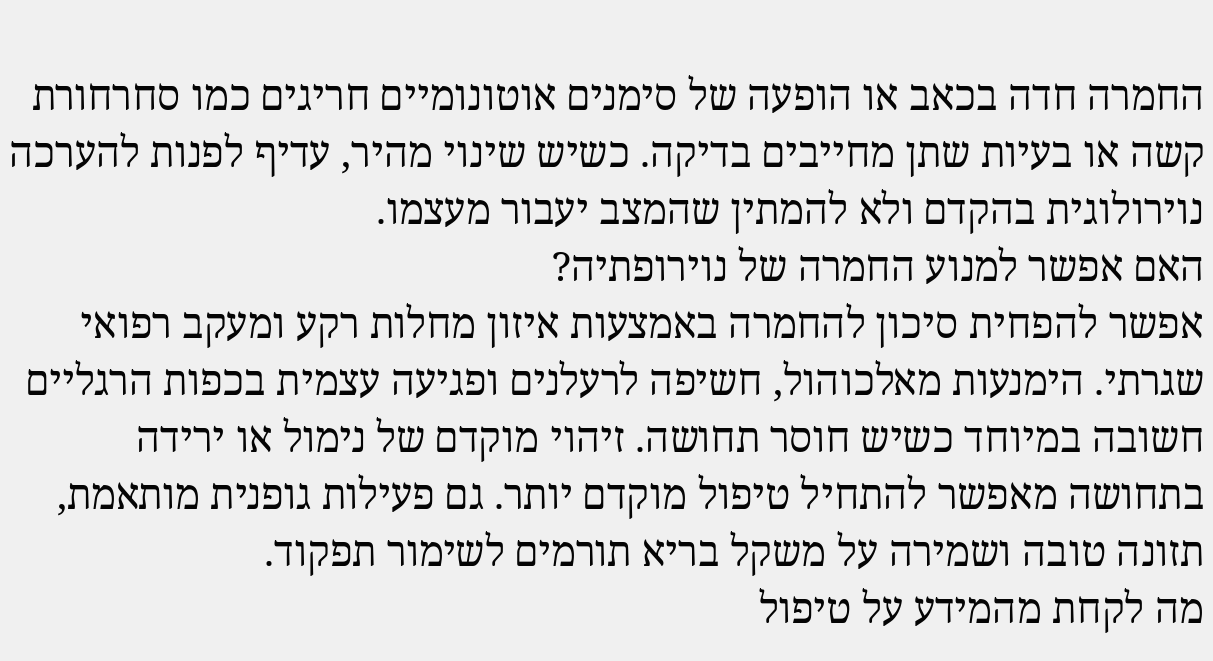החמרה חדה בכאב או הופעה של סימנים אוטונומיים חריגים כמו סחרחורת קשה או בעיות שתן מחייבים בדיקה. כשיש שינוי מהיר, עדיף לפנות להערכה נוירולוגית בהקדם ולא להמתין שהמצב יעבור מעצמו.
האם אפשר למנוע החמרה של נוירופתיה?
אפשר להפחית סיכון להחמרה באמצעות איזון מחלות רקע ומעקב רפואי שגרתי. הימנעות מאלכוהול, חשיפה לרעלנים ופגיעה עצמית בכפות הרגליים חשובה במיוחד כשיש חוסר תחושה. זיהוי מוקדם של נימול או ירידה בתחושה מאפשר להתחיל טיפול מוקדם יותר. גם פעילות גופנית מותאמת, תזונה טובה ושמירה על משקל בריא תורמים לשימור תפקוד.
מה לקחת מהמידע על טיפול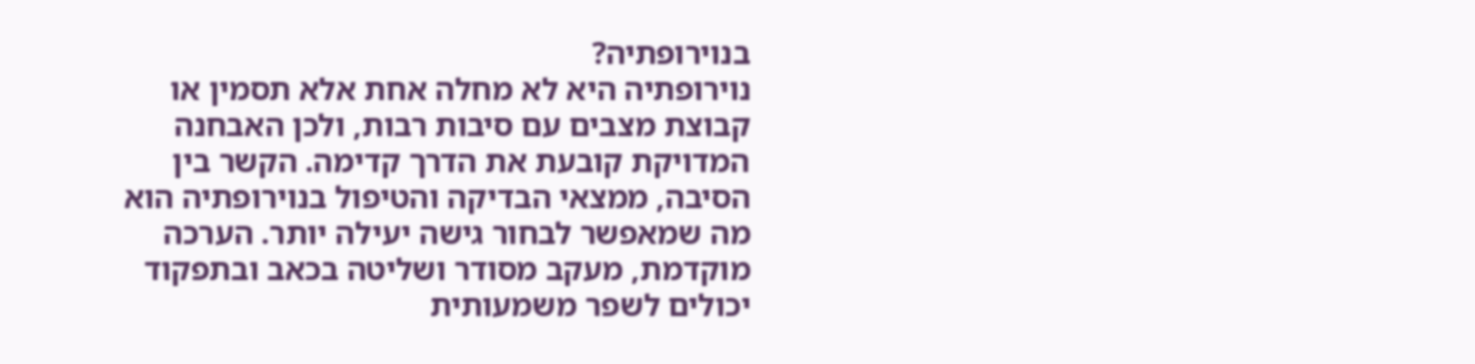בנוירופתיה?
נוירופתיה היא לא מחלה אחת אלא תסמין או קבוצת מצבים עם סיבות רבות, ולכן האבחנה המדויקת קובעת את הדרך קדימה. הקשר בין הסיבה, ממצאי הבדיקה והטיפול בנוירופתיה הוא מה שמאפשר לבחור גישה יעילה יותר. הערכה מוקדמת, מעקב מסודר ושליטה בכאב ובתפקוד יכולים לשפר משמעותית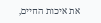את איכות החיים,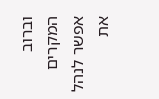וברוב המקרים אפשר לנהל את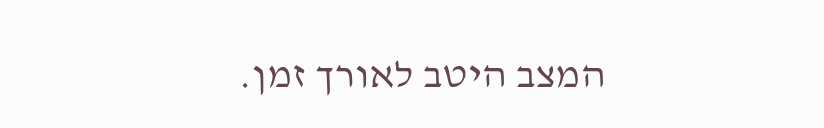המצב היטב לאורך זמן.